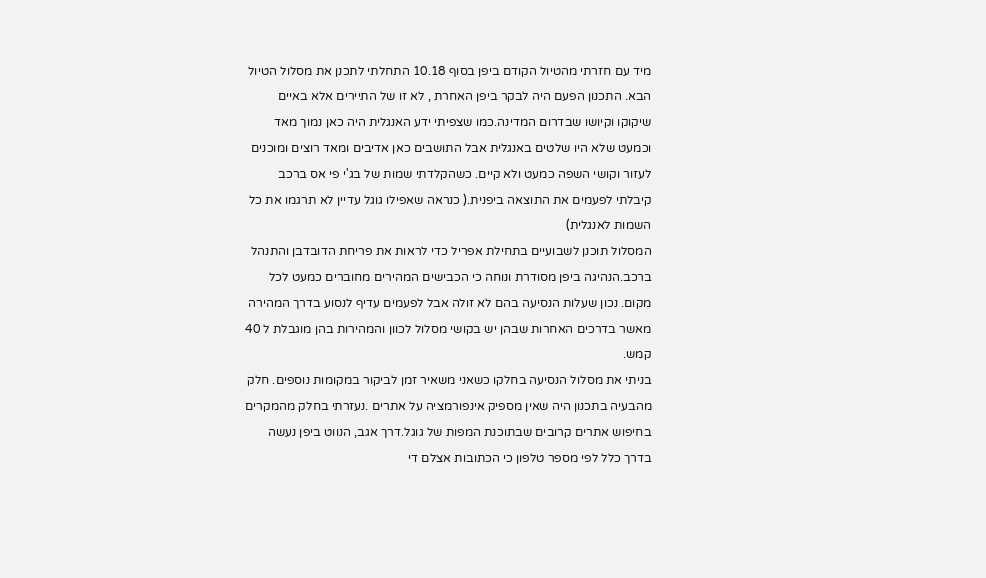מיד עם חזרתי מהטיול הקודם ביפן בסוף 10.18 התחלתי לתכנן את מסלול הטיול הבא. התכנון הפעם היה לבקר ביפן האחרת , לא זו של התיירים אלא באיים שיקוקו וקיושו שבדרום המדינה.כמו שצפיתי ידע האנגלית היה כאן נמוך מאד וכמעט שלא היו שלטים באנגלית אבל התושבים כאן אדיבים ומאד רוצים ומוכנים לעזור וקושי השפה כמעט ולא קיים. כשהקלדתי שמות של בג'י פי אס ברכב קיבלתי לפעמים את התוצאה ביפנית.( כנראה שאפילו גוגל עדיין לא תרגמו את כל השמות לאנגלית)
המסלול תוכנן לשבועיים בתחילת אפריל כדי לראות את פריחת הדובדבן והתנהל ברכב.הנהיגה ביפן מסודרת ונוחה כי הכבישים המהירים מחוברים כמעט לכל מקום. נכון שעלות הנסיעה בהם לא זולה אבל לפעמים עדיף לנסוע בדרך המהירה מאשר בדרכים האחרות שבהן יש בקושי מסלול לכוון והמהירות בהן מוגבלת ל 40 קמש.
בניתי את מסלול הנסיעה בחלקו כשאני משאיר זמן לביקור במקומות נוספים. חלק מהבעיה בתכנון היה שאין מספיק אינפורמציה על אתרים .נעזרתי בחלק מהמקרים בחיפוש אתרים קרובים שבתוכנת המפות של גוגל.דרך אגב, הנווט ביפן נעשה בדרך כלל לפי מספר טלפון כי הכתובות אצלם די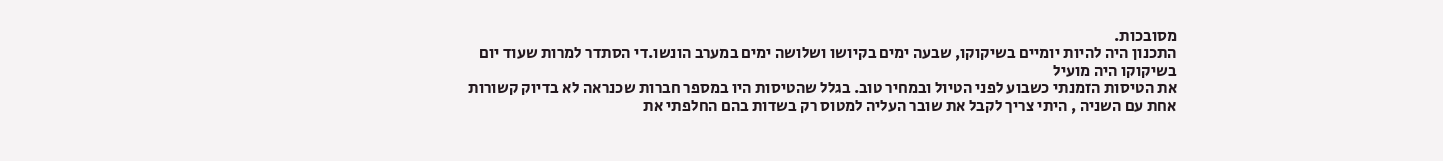מסובכות.
התכנון היה להיות יומיים בשיקוקו, שבעה ימים בקיושו ושלושה ימים במערב הונשו.די הסתדר למרות שעוד יום בשיקוקו היה מועיל
את הטיסות הזמנתי כשבוע לפני הטיול ובמחיר טוב. בגלל שהטיסות היו במספר חברות שכנראה לא בדיוק קשורות אחת עם השניה , היתי צריך לקבל את שובר העליה למטוס רק בשדות בהם החלפתי את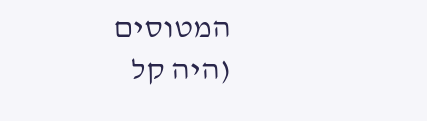המטוסים (היה קל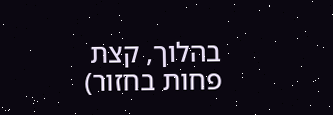בהלוך, קצת פחות בחזור)